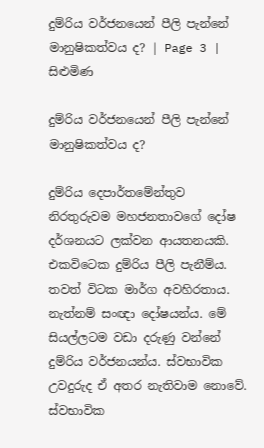දුම්රිය වර්ජනයෙන් පීලි පැන්නේ මානුෂිකත්වය ද? | Page 3 | සිළුමිණ

දුම්රිය වර්ජනයෙන් පීලි පැන්නේ මානුෂිකත්වය ද?

දුම්රිය දෙපාර්තමේන්තුව නිරතුරුවම මහජනතාවගේ දෝෂ දර්ශනයට ලක්වන ආයතනයකි. එකවිටෙක දුම්රිය පීලි පැනීම්ය. තවත් විටක මාර්ග අවහිරතාය. නැත්නම් සංඥා දෝෂයන්ය. මේ සියල්ලටම වඩා දරුණු වන්නේ දුම්රිය වර්ජනයන්ය. ස්වභාවික උවදුරුද ඒ අතර නැතිවාම නොවේ. ස්වභාවික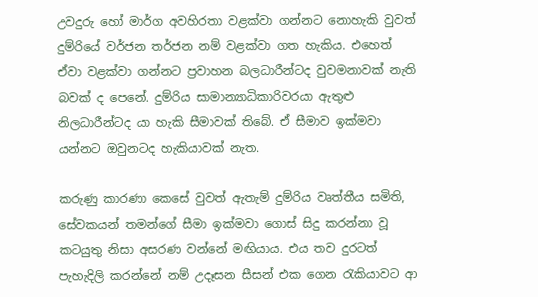උවදුරු හෝ මාර්ග අවහිරතා වළක්වා ගන්නට නොහැකි වුවත් දුම්රියේ වර්ජන තර්ජන නම් වළක්වා ගත හැකිය. එහෙත් ඒවා වළක්වා ගන්නට ප්‍රවාහන බලධාරීන්ටද වුවමනාවක් නැති බවක් ද පෙනේ. දුම්රිය සාමාන්‍යාධිකාරිවරයා ඇතුළු නිලධාරීන්ටද යා හැකි සීමාවක් තිබේ. ඒ සීමාව ඉක්මවා යන්නට ඔවුනටද හැකියාවක් නැත.

කරුණු කාරණා කෙසේ වුවත් ඇතැම් දුම්රිය වෘත්තීය සමිති, සේවකයන් තමන්ගේ සීමා ඉක්මවා ගොස් සිදු කරන්නා වූ කටයුතු නිසා අසරණ වන්නේ මඟියාය. එය තව දුරටත් පැහැදිලි කරන්නේ නම් උදෑසන සීසන් එක ගෙන රැකියාවට ආ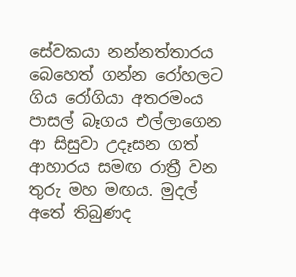සේවකයා නන්නත්තාරය බෙහෙත් ගන්න රෝහලට ගිය රෝගියා අතරමංය පාසල් බෑගය එල්ලාගෙන ආ සිසුවා උදෑසන ගත් ආහාරය සමඟ රාත්‍රී වන තුරු මහ මඟය. මුදල් අතේ තිබුණද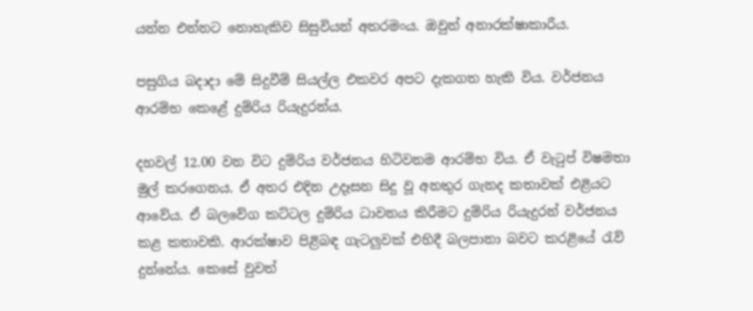යන්න එන්නට නොහැකිව සිසුවියන් අතරමංය. ඔවුන් අනාරක්ෂාකාරීය.

පසුගිය බදාදා මේ සිදුවීම් සියල්ල එකවර අපට දැකගත හැකි විය. වර්ජනය ආරම්භ කෙළේ දුම්රිය රියැදුරන්ය.

දහවල් 12.00 වන විට දුම්රිය වර්ජනය හිටිවනම ආරම්භ විය. ඒ වැටුප් විෂමතා මුල් කරගෙනය. ඒ අතර එදින උදෑසන සිදු වූ අනතුර ගැනද කතාවක් එළියට ආවේය. ඒ බලවේග කට්ටල දුම්රිය ධාවනය කිරීමට දුම්රිය රියැදුරන් වර්ජනය කළ කතාවකි. ආරක්ෂාව පිළිබඳ ගැටලුවක් එහිදී බලපානා බවට කරළියේ රැව් දුන්නේය. කෙසේ වුවත්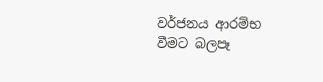වර්ජනය ආරම්භ වීමට බලපෑ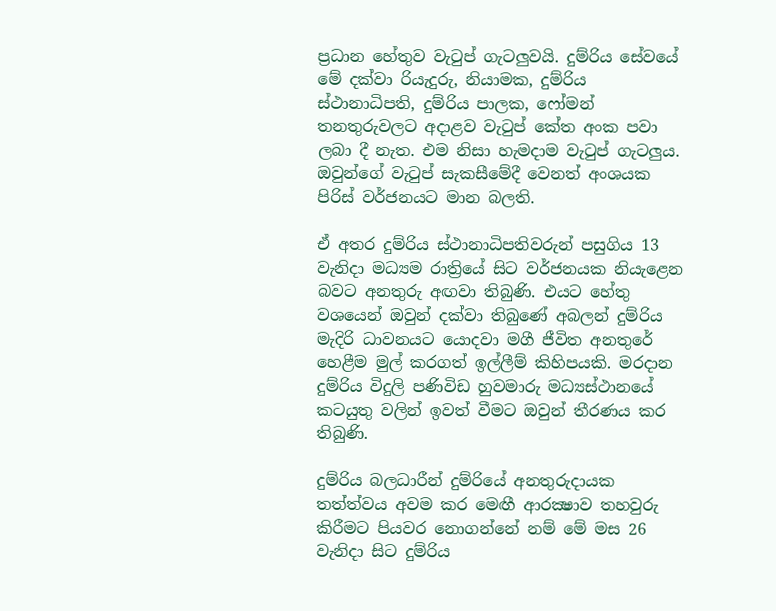ප්‍රධාන හේතුව වැටුප් ගැටලුවයි. දුම්රිය සේවයේ මේ දක්වා රියැදුරු, නියාමක, දුම්රිය ස්ථානාධිපති, දුම්රිය පාලක, ෆෝමන් තනතුරුවලට අදාළව වැටුප් කේත අංක පවා ලබා දී නැත. එම නිසා හැමදාම වැටුප් ගැටලුය. ඔවුන්ගේ වැටුප් සැකසීමේදී වෙනත් අංශයක පිරිස් වර්ජනයට මාන බලති.

ඒ අතර දුම්රිය ස්ථානාධිපතිවරුන් පසුගිය 13 වැනිදා මධ්‍යම රාත්‍රියේ සිට වර්ජනයක නියැළෙන බවට අනතුරු අඟවා තිබුණි. එයට හේතු වශයෙන් ඔවුන් දක්වා තිබුණේ අබලන් දුම්රිය මැදිරි ධාවනයට යොදවා මගී ජීවිත අනතුරේ හෙළීම මුල් කරගත් ඉල්ලීම් කිහිපයකි. මරදාන දුම්රිය විදුලි පණිවිඩ හුවමාරු මධ්‍යස්ථානයේ කටයුතු වලින් ඉවත් වීමට ඔවුන් තීරණය කර තිබුණි.

දුම්රිය බලධාරීන් දුම්රියේ අනතුරුදායක තත්ත්වය අවම කර මෙඟී ආරක්‍ෂාව තහවුරු කිරීමට පියවර නොගන්නේ නම් මේ මස 26 වැනිදා සිට දුම්රිය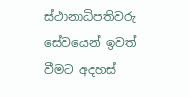ස්ථානාධිපතිවරු සේවයෙන් ඉවත් වීමට අදහස්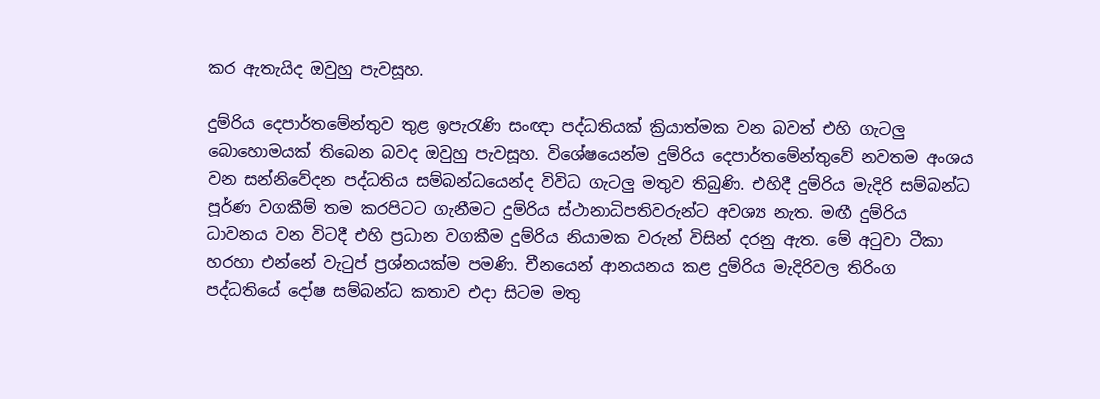කර ඇතැයිද ඔවුහු පැවසූහ.

දුම්රිය දෙපාර්තමේන්තුව තුළ ඉපැරැණි සංඥා පද්ධතියක් ක්‍රියාත්මක වන බවත් එහි ගැටලු බොහොමයක් තිබෙන බවද ඔවුහු පැවසූහ. විශේෂයෙන්ම දුම්රිය දෙපාර්තමේන්තුවේ නවතම අංශය වන සන්නිවේදන පද්ධතිය සම්බන්ධයෙන්ද විවිධ ගැටලු මතුව තිබුණි. එහිදී දුම්රිය මැදිරි සම්බන්ධ පූර්ණ වගකීම් තම කරපිටට ගැනීමට දුම්රිය ස්ථානාධිපතිවරුන්ට අවශ්‍ය නැත. මඟී දුම්රිය ධාවනය වන විටදී එහි ප්‍රධාන වගකීම දුම්රිය නියාමක වරුන් විසින් දරනු ඇත. මේ අටුවා ටීකා හරහා එන්නේ වැටුප් ප්‍රශ්නයක්ම පමණි. චීනයෙන් ආනයනය කළ දුම්රිය මැදිරිවල තිරිංග පද්ධතියේ දෝෂ සම්බන්ධ කතාව එදා සිටම මතු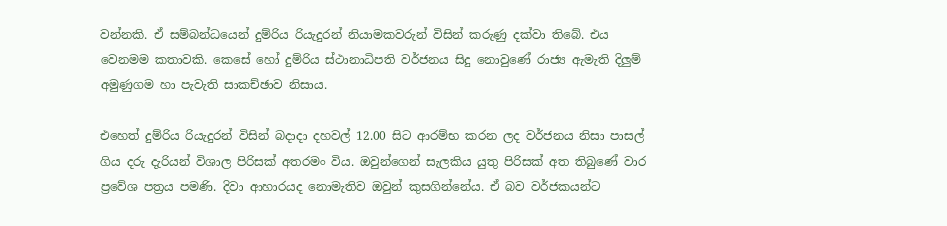වන්නකි. ඒ සම්බන්ධයෙන් දුම්රිය රියැදුරන් නියාමකවරුන් විසින් කරුණු දක්වා තිබේ. එය වෙනමම කතාවකි. කෙසේ හෝ දුම්රිය ස්ථානාධිපති වර්ජනය සිදු නොවුණේ රාජ්‍ය ඇමැති දිලුම් අමුණුගම හා පැවැති සාකච්ඡාව නිසාය.

එහෙත් දුම්රිය රියැදුරන් විසින් බදාදා දහවල් 12.00 සිට ආරම්භ කරන ලද වර්ජනය නිසා පාසල් ගිය දරු දැරියන් විශාල පිරිසක් අතරමං විය. ඔවුන්ගෙන් සැලකිය යුතු පිරිසක් අත තිබුණේ වාර ප්‍රවේශ පත්‍රය පමණි. දිවා ආහාරයද නොමැතිව ඔවුන් කුසගින්නේය. ඒ බව වර්ජකයන්ට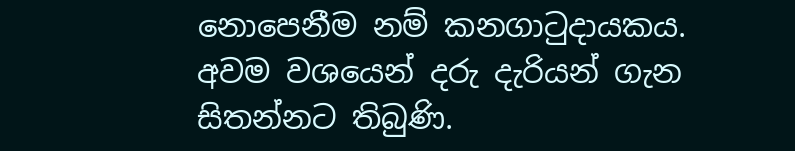නොපෙනීම නම් කනගාටුදායකය. අවම වශයෙන් දරු දැරියන් ගැන සිතන්නට තිබුණි.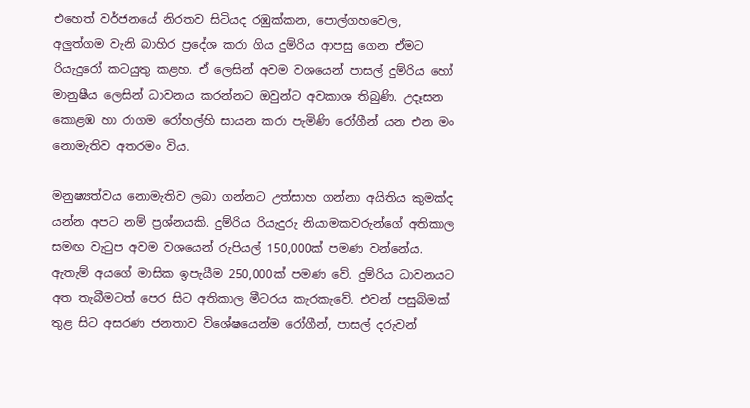එහෙත් වර්ජනයේ නිරතව සිටියද රඹුක්කන, පොල්ගහවෙල, අලුත්ගම වැනි බාහිර ප්‍රදේශ කරා ගිය දුම්රිය ආපසු ගෙන ඒමට රියැදුරෝ කටයුතු කළහ. ඒ ලෙසින් අවම වශයෙන් පාසල් දුම්රිය හෝ මානුෂීය ලෙසින් ධාවනය කරන්නට ඔවුන්ට අවකාශ තිබුණි. උදෑසන කොළඹ හා රාගම රෝහල්හි සායන කරා පැමිණි රෝගීන් යන එන මං නොමැතිව අතරමං විය.

මනුෂ්‍යත්වය නොමැතිව ලබා ගන්නට උත්සාහ ගන්නා අයිතිය කුමක්ද යන්න අපට නම් ප්‍රශ්නයකි. දුම්රිය රියැදුරු නියාමකවරුන්ගේ අතිකාල සමඟ වැටුප අවම වශයෙන් රුපියල් 150,000ක් පමණ වන්නේය. ඇතැම් අයගේ මාසික ඉපැයීම 250,000ක් පමණ වේ. දුම්රිය ධාවනයට අත තැබීමටත් පෙර සිට අතිකාල මීටරය කැරකැවේ. එවන් පසුබිමක් තුළ සිට අසරණ ජනතාව විශේෂයෙන්ම රෝගීන්, පාසල් දරුවන්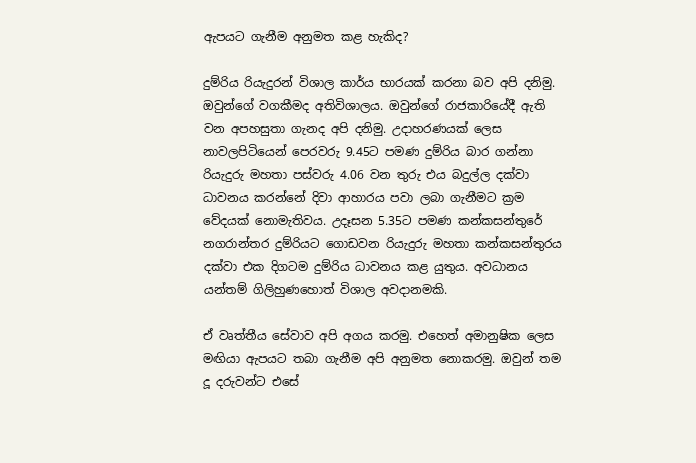ඇපයට ගැනීම අනුමත කළ හැකිද?

දුම්රිය රියැදුරන් විශාල කාර්ය භාරයක් කරනා බව අපි දනිමු. ඔවුන්ගේ වගකීමද අතිවිශාලය. ඔවුන්ගේ රාජකාරියේදී ඇති වන අපහසුතා ගැනද අපි දනිමු. උදාහරණයක් ලෙස නාවලපිටියෙන් පෙරවරු 9.45ට පමණ දුම්රිය බාර ගන්නා රියැදුරු මහතා පස්වරු 4.06 වන තුරු එය බදුල්ල දක්වා ධාවනය කරන්නේ දිවා ආහාරය පවා ලබා ගැනීමට ක්‍රම වේදයක් නොමැතිවය. උදෑසන 5.35ට පමණ කන්කසන්තුරේ නගරාන්තර දුම්රියට ගොඩවන රියැදුරු මහතා කන්කසන්තුරය දක්වා එක දිගටම දුම්රිය ධාවනය කළ යුතුය. අවධානය යන්තම් ගිලිහුණහොත් විශාල අවදානමකි.

ඒ වෘත්තීය සේවාව අපි අගය කරමු. එහෙත් අමානුෂික ලෙස මඟියා ඇපයට තබා ගැනීම අපි අනුමත නොකරමු. ඔවුන් තම දූ දරුවන්ට එසේ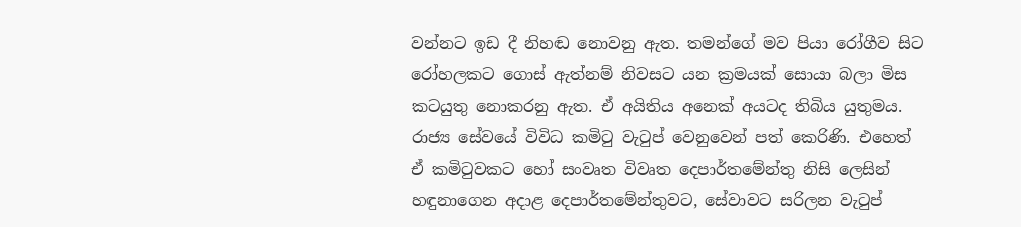වන්නට ඉඩ දී නිහඬ නොවනු ඇත. තමන්ගේ මව පියා රෝගීව සිට රෝහලකට ගොස් ඇත්නම් නිවසට යන ක්‍රමයක් සොයා බලා මිස කටයුතු නොකරනු ඇත. ඒ අයිතිය අනෙක් අයටද තිබිය යුතුමය. රාජ්‍ය සේවයේ විවිධ කමිටු වැටුප් වෙනුවෙන් පත් කෙරිණි. එහෙත් ඒ කමිටුවකට හෝ සංවෘත විවෘත දෙපාර්තමේන්තු නිසි ලෙසින් හඳුනාගෙන අදාළ දෙපාර්තමේන්තුවට, සේවාවට සරිලන වැටුප්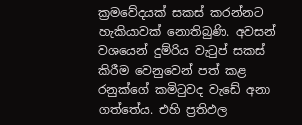ක්‍රමවේදයක් සකස් කරන්නට හැකියාවක් නොතිබුණි. අවසන් වශයෙන් දුම්රිය වැටුප් සකස් කිරීම වෙනුවෙන් පත් කළ රනුක්ගේ කමිටුවද වැඩේ අනා ගත්තේය. එහි ප්‍රතිඵල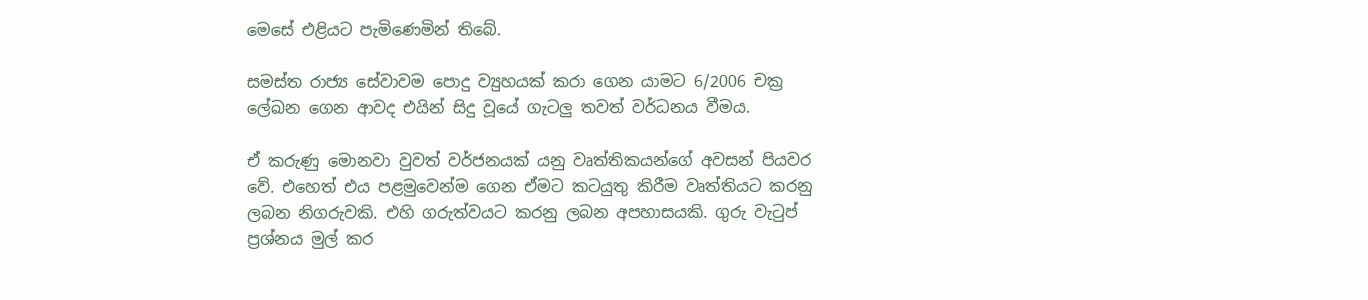මෙසේ එළියට පැමිණෙමින් තිබේ.

සමස්ත රාජ්‍ය සේවාවම පොදු ව්‍යුහයක් කරා ගෙන යාමට 6/2006 චක්‍ර ලේඛන ගෙන ආවද එයින් සිදු වූයේ ගැටලු තවත් වර්ධනය වීමය.

ඒ කරුණු මොනවා වුවත් වර්ජනයක් යනු වෘත්තිකයන්ගේ අවසන් පියවර වේ. එහෙත් එය පළමුවෙන්ම ගෙන ඒමට කටයුතු කිරීම වෘත්තියට කරනු ලබන නිගරුවකි. එහි ගරුත්වයට කරනු ලබන අපහාසයකි. ගුරු වැටුප් ප්‍රශ්නය මුල් කර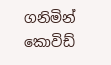ගනිමින් කොවිඩ්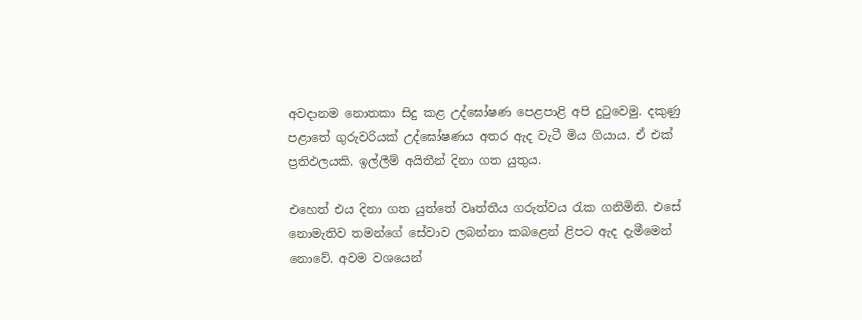අවදානම නොතකා සිදු කළ උද්ඝෝෂණ පෙළපාළි අපි දුටුවෙමු. දකුණු පළාතේ ගුරුවරියක් උද්ඝෝෂණය අතර ඇද වැටී මිය ගියාය. ඒ එක් ප්‍රතිඵලයකි. ඉල්ලීම් අයිතීන් දිනා ගත යුතුය.

එහෙත් එය දිනා ගත යුත්තේ වෘත්තීය ගරුත්වය රැක ගනිමිනි. එසේ නොමැතිව තමන්ගේ සේවාව ලබන්නා කබළෙන් ළිපට ඇද දැමීමෙන් නොවේ. අවම වශයෙන්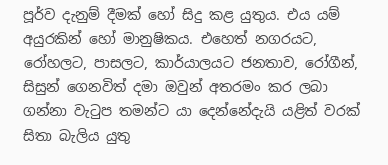පූර්ව දැනුම් දීමක් හෝ සිදු කළ යුතුය. එය යම් අයුරකින් හෝ මානුෂිකය. එහෙත් නගරයට, රෝහලට, පාසලට, කාර්යාලයට ජනතාව, රෝගීන්, සිසුන් ගෙනවිත් දමා ඔවුන් අතරමං කර ලබා ගන්නා වැටුප තමන්ට යා දෙන්නේදැයි යළිත් වරක් සිතා බැලිය යුතු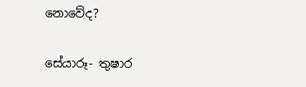නොවේද?

සේයාරූ- තුෂාර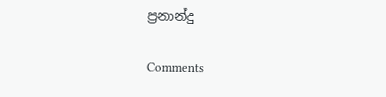ප්‍රනාන්දු

Comments